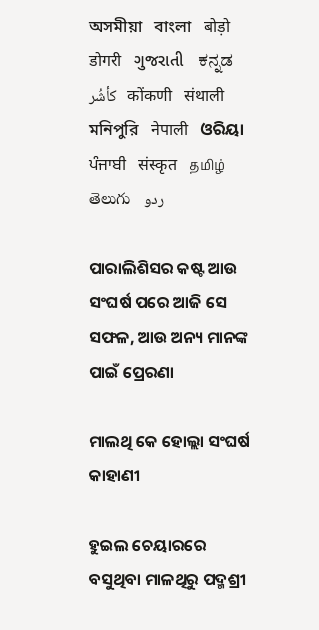অসমীয়া   বাংলা   बोड़ो   डोगरी   ગુજરાતી   ಕನ್ನಡ   كأشُر   कोंकणी   संथाली   মনিপুরি   नेपाली   ଓରିୟା   ਪੰਜਾਬੀ   संस्कृत   தமிழ்  తెలుగు   ردو

ପାରାଲିଶିସର କଷ୍ଟ ଆଉ ସଂଘର୍ଷ ପରେ ଆଜି ସେ ସଫଳ, ଆଉ ଅନ୍ୟ ମାନଙ୍କ ପାଇଁ ପ୍ରେରଣା

ମାଲଥି କେ ହୋଲ୍ଲା ସଂଘର୍ଷ କାହାଣୀ

ହୁଇଲ ଚେୟାରରେ ବସୁଥିବା ମାଳଥିରୁ ପଦ୍ମଶ୍ରୀ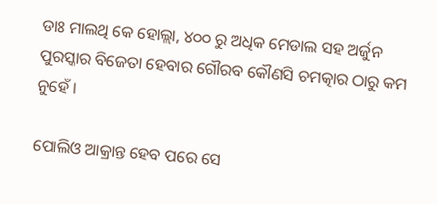ଡାଃ ମାଲଥି କେ ହୋଲ୍ଲା, ୪୦୦ ରୁ ଅଧିକ ମେଡାଲ ସହ ଅର୍ଜୁନ ପୁରସ୍କାର ବିଜେତା ହେବାର ଗୌରବ କୌଣସି ଚମତ୍କାର ଠାରୁ କମ ନୁହେଁ ।

ପୋଲିଓ ଆକ୍ରାନ୍ତ ହେବ ପରେ ସେ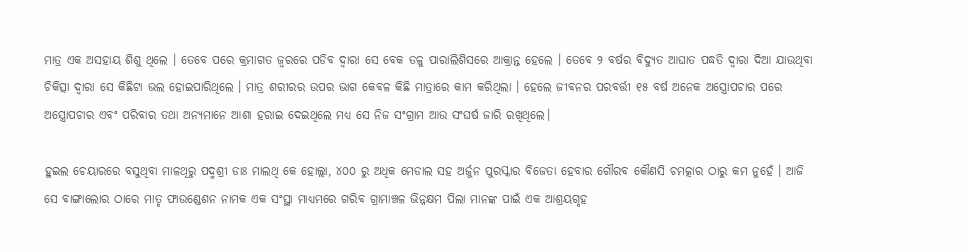ମାତ୍ର ଏକ ଅସହାୟ ଶିଶୁ ଥିଲେ । ତେବେ ପରେ କ୍ରମାଗତ ଜ୍ଵରରେ ପଡିବ ଦ୍ଵାରା ସେ ବେକ ତଳୁ ପାରାଲିଶିସରେ ଆକ୍ରାନ୍ତ ହେଲେ । ତେବେ ୨ ବର୍ଷର ବିଦ୍ୟୁତ ଆଘାତ ପଦ୍ଧତି ଦ୍ଵାରା ଦିଆ ଯାଉଥିବା ଚିକିତ୍ସା ଦ୍ଵାରା ସେ କିଛିଟା ଭଲ ହୋଇପାରିଥିଲେ । ମାତ୍ର ଶରୀରର ଉପର ଭାଗ କେବଳ କିଛି ମାତ୍ରାରେ କାମ କରିଥିଲା । ହେଲେ ଜୀବନର ପରବର୍ତ୍ତୀ ୧୫ ବର୍ଷ ଅନେକ ଅସ୍ତ୍ରୋପଚାର ପରେ ଅସ୍ତ୍ରୋପଚାର ଏବଂ ପରିବାର ତଥା ଅନ୍ୟମାନେ ଆଶା ହରାଇ ଦେଇଥିଲେ ମଧ୍ୟ ସେ ନିଜ ସଂଗ୍ରାମ ଆଉ ସଂଘର୍ଷ ଜାରି ରଖିଥିଲେ।

ହୁଇଲ ଚେୟାରରେ ବସୁଥିବା ମାଳଥିରୁ ପଦ୍ମଶ୍ରୀ ଡାଃ ମାଲଥି କେ ହୋଲ୍ଲା, ୪୦୦ ରୁ ଅଧିକ ମେଡାଲ ସହ ଅର୍ଜୁନ ପୁରସ୍କାର ବିଜେତା ହେବାର ଗୌରବ କୌଣସି ଚମତ୍କାର ଠାରୁ କମ ନୁହେଁ । ଆଜି ସେ ବାଙ୍ଗାଲୋର ଠାରେ ମାତୃ ଫାଉଣ୍ଡେଶନ ନାମକ ଏକ ସଂସ୍ଥା ମାଧ୍ୟମରେ ଗରିବ ଗ୍ରାମାଞ୍ଚଳ ଭିନ୍ନକ୍ଷମ ପିଲା ମାନଙ୍କ ପାଇଁ ଏକ ଆଶ୍ରୟଗୃହ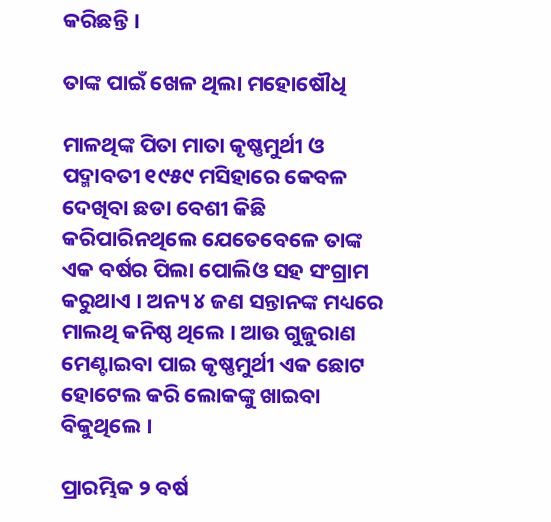କରିଛନ୍ତି ।

ତାଙ୍କ ପାଇଁ ଖେଳ ଥିଲା ମହୋଷୌଧି

ମାଳଥିଙ୍କ ପିତା ମାତା କୃଷ୍ଣମୁର୍ଥୀ ଓ ପଦ୍ମାବତୀ ୧୯୫୯ ମସିହାରେ କେବଳ ଦେଖିବା ଛଡା ବେଶୀ କିଛି କରିପାରିନଥିଲେ ଯେତେବେଳେ ତାଙ୍କ ଏକ ବର୍ଷର ପିଲା ପୋଲିଓ ସହ ସଂଗ୍ରାମ କରୁଥାଏ । ଅନ୍ୟ ୪ ଜଣ ସନ୍ତାନଙ୍କ ମଧ୍ୟରେ ମାଲଥି କନିଷ୍ଠ ଥିଲେ । ଆଉ ଗୁଜୁରାଣ ମେଣ୍ଟାଇବା ପାଇ କୃଷ୍ଣମୁର୍ଥୀ ଏକ ଛୋଟ ହୋଟେଲ କରି ଲୋକଙ୍କୁ ଖାଇବା ବିକୁଥିଲେ ।

ପ୍ରାରମ୍ଭିକ ୨ ବର୍ଷ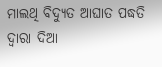ମାଲଥି ବିଦ୍ୟୁତ ଆଘାତ ପଦ୍ଧତି ଦ୍ଵାରା ଦିଆ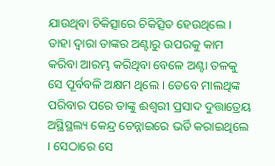ଯାଉଥିବା ଚିକିତ୍ସାରେ ଚିକିତ୍ସିତ ହେଉଥିଲେ । ତାହା ଦ୍ଵାରା ତାଙ୍କର ଅଣ୍ଟାରୁ ଉପରକୁ କାମ କରିବା ଆରମ୍ଭ କରିଥିବା ବେଳେ ଅଣ୍ଟା ତଳକୁ ସେ ପୂର୍ବବଳି ଅକ୍ଷମ ଥିଲେ । ତେବେ ମାଲଥିଙ୍କ ପରିବାର ପରେ ତାଙ୍କୁ ଈଶ୍ଵରୀ ପ୍ରସାଦ ଦୁତ୍ତାତ୍ରେୟ ଅସ୍ଥିସ୍ଥଲ୍ୟ କେନ୍ଦ୍ର ଚେନ୍ନାଇରେ ଭର୍ତି କରାଇଥିଲେ । ସେଠାରେ ସେ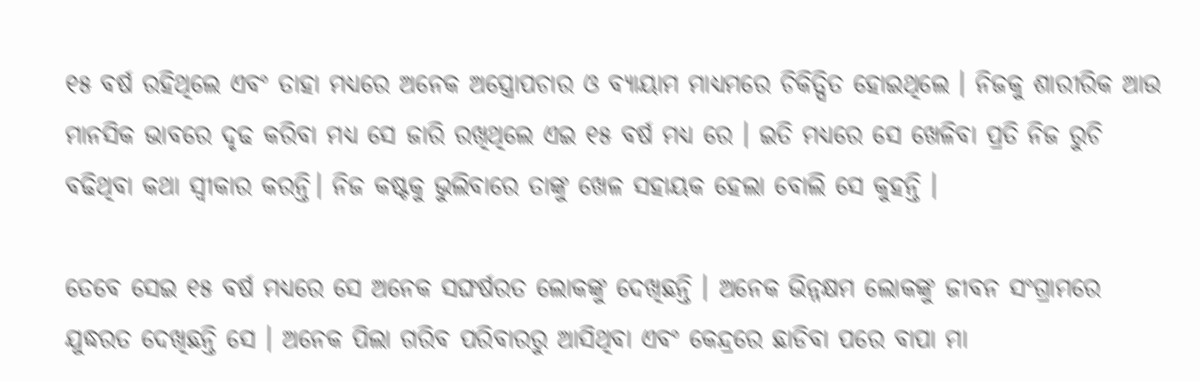୧୫ ବର୍ଷ ରହିଥିଲେ ଏବଂ ତାହା ମଧ୍ୟରେ ଅନେକ ଅସ୍ତ୍ରୋପଚାର ଓ ବ୍ୟାୟାମ ମାଧ୍ୟମରେ ଚିକିତ୍ସିତ ହୋଇଥିଲେ । ନିଜକୁ ଶାରୀରିକ ଆଉ ମାନସିକ ଭାବରେ ଦୃଢ କରିବା ମଧ୍ୟ ସେ ଜାରି ରଖିଥିଲେ ଏଇ ୧୫ ବର୍ଷ ମଧ୍ୟ ରେ । ଇତି ମଧ୍ୟରେ ସେ ଖେଳିବା ପ୍ରତି ନିଜ ରୁଚି ବଢିଥିବା କଥା ସ୍ଵୀକାର କରନ୍ତି। ନିଜ କଷ୍ଟକୁ ଭୁଲିବାରେ ତାଙ୍କୁ ଖେଳ ସହାୟକ ହେଲା ବୋଲି ସେ କୁହନ୍ତି ।

ତେବେ ସେଇ ୧୫ ବର୍ଷ ମଧ୍ୟରେ ସେ ଅନେକ ସଙ୍ଘର୍ଷରତ ଲୋକଙ୍କୁ ଦେଖିଛନ୍ତି । ଅନେକ ଭିନ୍ନକ୍ଷମ ଲୋକଙ୍କୁ ଜୀବନ ସଂଗ୍ରାମରେ ଯୁଦ୍ଧରତ ଦେଖିଛନ୍ତି ସେ । ଅନେକ ପିଲା ଗରିବ ପରିବାରରୁ ଆସିଥିବା ଏବଂ କେନ୍ଦ୍ରରେ ଛାଡିବା ପରେ ବାପା ମା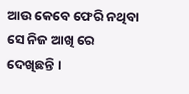ଆଉ କେବେ ଫେରି ନଥିବା ସେ ନିଜ ଆଖି ରେ ଦେଖିଛନ୍ତି ।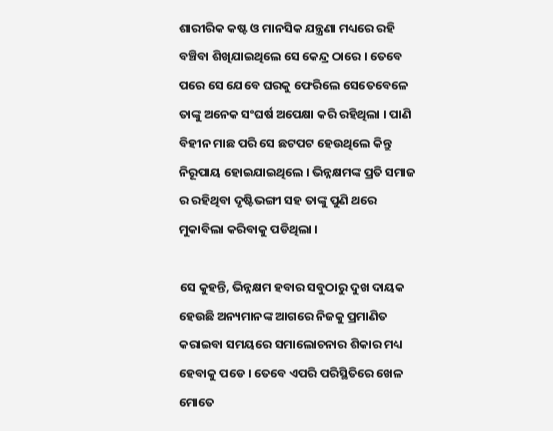ଶାରୀରିକ କଷ୍ଟ ଓ ମାନସିକ ଯନ୍ତ୍ରଣା ମଧ୍ୟରେ ରହି ବଞ୍ଚିବା ଶିଖିଯାଇଥିଲେ ସେ କେନ୍ଦ୍ର ଠାରେ । ତେବେ ପରେ ସେ ଯେବେ ଘରକୁ ଫେରିଲେ ସେତେବେଳେ ତାଙ୍କୁ ଅନେକ ସଂଘର୍ଷ ଅପେକ୍ଷା କରି ରହିଥିଲା । ପାଣି ବିହୀନ ମାଛ ପରି ସେ ଛଟପଟ ହେଉଥିଲେ କିନ୍ତୁ ନିରୂପାୟ ହୋଇଯାଇଥିଲେ । ଭିନ୍ନକ୍ଷମଙ୍କ ପ୍ରତି ସମାଜ ର ରହିଥିବା ଦୃଷ୍ଟିଭଙ୍ଗୀ ସହ ତାଙ୍କୁ ପୁଣି ଥରେ ମୁକାବିଲା କରିବାକୁ ପଡିଥିଲା ।

ସେ କୁହନ୍ତି, ଭିନ୍ନକ୍ଷମ ହବାର ସବୁଠାରୁ ଦୁଖ ଦାୟକ ହେଉଛି ଅନ୍ୟମାନଙ୍କ ଆଗରେ ନିଜକୁ ପ୍ରମାଣିତ କରାଇବା ସମୟରେ ସମାଲୋଚନାର ଶିକାର ମଧ୍ୟ ହେବାକୁ ପଡେ । ତେବେ ଏପରି ପରିସ୍ଥିତିରେ ଖେଳ ମୋତେ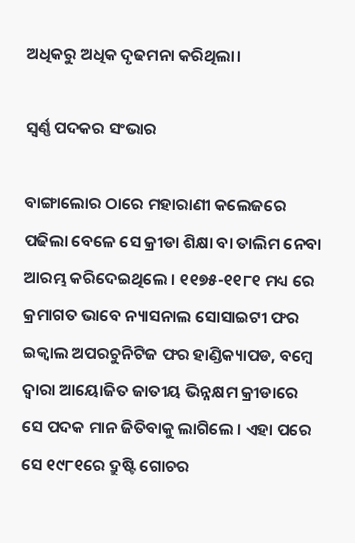ଅଧିକରୁ ଅଧିକ ଦୃଢମନା କରିଥିଲା।

ସ୍ଵର୍ଣ୍ଣ ପଦକର ସଂଭାର

ବାଙ୍ଗାଲୋର ଠାରେ ମହାରାଣୀ କଲେଜରେ ପଢିଲା ବେଳେ ସେ କ୍ରୀଡା ଶିକ୍ଷା ବା ତାଲିମ ନେବା ଆରମ୍ଭ କରିଦେଇଥିଲେ । ୧୧୭୫-୧୧୮୧ ମଧ୍ୟ ରେ କ୍ରମାଗତ ଭାବେ ନ୍ୟାସନାଲ ସୋସାଇଟୀ ଫର ଇକ୍ୱାଲ ଅପରଚୁନିଟିଜ ଫର ହାଣ୍ଡିକ୍ୟାପଡ, ବମ୍ବେ ଦ୍ଵାରା ଆୟୋଜିତ ଜାତୀୟ ଭିନ୍ନକ୍ଷମ କ୍ରୀଡାରେ ସେ ପଦକ ମାନ ଜିତିବାକୁ ଲାଗିଲେ । ଏହା ପରେ ସେ ୧୯୮୧ରେ ଦ୍ରୁଷ୍ଟି ଗୋଚର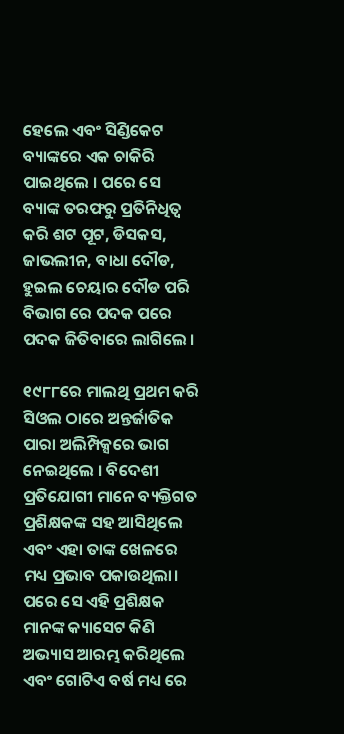ହେଲେ ଏବଂ ସିଣ୍ଡିକେଟ ବ୍ୟାଙ୍କରେ ଏକ ଚାକିରି ପାଇଥିଲେ । ପରେ ସେ ବ୍ୟାଙ୍କ ତରଫରୁ ପ୍ରତିନିଧିତ୍ଵ କରି ଶଟ ପୂଟ, ଡିସକସ, ଜାଭଲୀନ, ବାଧା ଦୌଡ, ହୁଇଲ ଚେୟାର ଦୌଡ ପରି ବିଭାଗ ରେ ପଦକ ପରେ ପଦକ ଜିତିବାରେ ଲାଗିଲେ ।

୧୯୮୮ରେ ମାଲଥି ପ୍ରଥମ କରି ସିଓଲ ଠାରେ ଅନ୍ତର୍ଜାତିକ ପାରା ଅଲିମ୍ପିକ୍ସରେ ଭାଗ ନେଇଥିଲେ । ବିଦେଶୀ ପ୍ରତିଯୋଗୀ ମାନେ ବ୍ୟକ୍ତିଗତ ପ୍ରଶିକ୍ଷକଙ୍କ ସହ ଆସିଥିଲେ ଏବଂ ଏହା ତାଙ୍କ ଖେଳରେ ମଧ୍ୟ ପ୍ରଭାବ ପକାଉଥିଲା। ପରେ ସେ ଏହି ପ୍ରଶିକ୍ଷକ ମାନଙ୍କ କ୍ୟାସେଟ କିଣି ଅଭ୍ୟାସ ଆରମ୍ଭ କରିଥିଲେ ଏବଂ ଗୋଟିଏ ବର୍ଷ ମଧ୍ୟ ରେ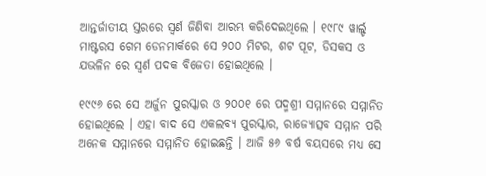ଆନ୍ତର୍ଜାତୀୟ ସ୍ତରରେ ସ୍ଵର୍ଣ ଜିଣିବା ଆରମ୍ଭ କରିଦେଇଥିଲେ । ୧୯୮୯ ୱାର୍ଲ୍ଡ ମାଷ୍ଟରସ ଗେମ ଡେନମାର୍କରେ ସେ ୨୦୦ ମିଟର, ଶଟ ପୂଟ, ଡିସକସ ଓ ଯଭଳିନ ରେ ସ୍ଵର୍ଣ ପଦକ ବିଜେତା ହୋଇଥିଲେ ।

୧୯୯୬ ରେ ସେ ଅର୍ଜୁନ ପୁରସ୍କାର ଓ ୨୦୦୧ ରେ ପଦ୍ମଶ୍ରୀ ସମ୍ମାନରେ ସମ୍ମାନିତ ହୋଇଥିଲେ । ଏହା ବାଦ ସେ ଏକଲବ୍ୟ ପୁରସ୍କାର, ରାଜ୍ୟୋତ୍ସବ ସମ୍ମାନ ପରି ଅନେକ ସମ୍ମାନରେ ସମ୍ମାନିତ ହୋଇଛନ୍ତି । ଆଜି ୫୬ ବର୍ଷ ବୟସରେ ମଧ୍ୟ ସେ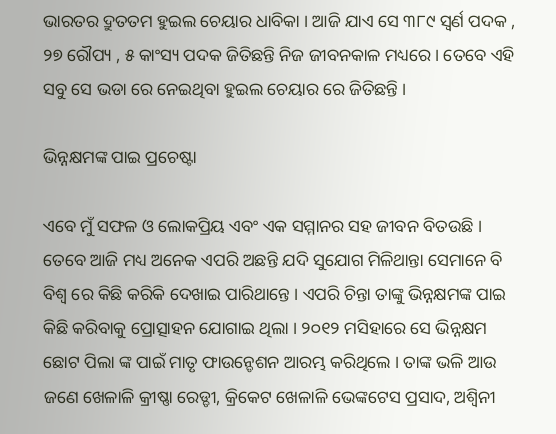ଭାରତର ଦ୍ରୁତତମ ହୁଇଲ ଚେୟାର ଧାବିକା । ଆଜି ଯାଏ ସେ ୩୮୯ ସ୍ଵର୍ଣ ପଦକ , ୨୭ ରୌପ୍ୟ , ୫ କାଂସ୍ୟ ପଦକ ଜିତିଛନ୍ତି ନିଜ ଜୀବନକାଳ ମଧ୍ୟରେ । ତେବେ ଏହି ସବୁ ସେ ଭଡା ରେ ନେଇଥିବା ହୁଇଲ ଚେୟାର ରେ ଜିତିଛନ୍ତି ।

ଭିନ୍ନକ୍ଷମଙ୍କ ପାଇ ପ୍ରଚେଷ୍ଟା

ଏବେ ମୁଁ ସଫଳ ଓ ଲୋକପ୍ରିୟ ଏବଂ ଏକ ସମ୍ମାନର ସହ ଜୀବନ ବିତଉଛି । ତେବେ ଆଜି ମଧ୍ୟ ଅନେକ ଏପରି ଅଛନ୍ତି ଯଦି ସୁଯୋଗ ମିଳିଥାନ୍ତା ସେମାନେ ବି ବିଶ୍ଵ ରେ କିଛି କରିକି ଦେଖାଇ ପାରିଥାନ୍ତେ । ଏପରି ଚିନ୍ତା ତାଙ୍କୁ ଭିନ୍ନକ୍ଷମଙ୍କ ପାଇ କିଛି କରିବାକୁ ପ୍ରୋତ୍ସାହନ ଯୋଗାଇ ଥିଲା । ୨୦୧୨ ମସିହାରେ ସେ ଭିନ୍ନକ୍ଷମ ଛୋଟ ପିଲା ଙ୍କ ପାଇଁ ମାତୃ ଫାଉନ୍ଡେଶନ ଆରମ୍ଭ କରିଥିଲେ । ତାଙ୍କ ଭଳି ଆଉ ଜଣେ ଖେଳାଳି କ୍ରୀଷ୍ଣା ରେଡ୍ଡୀ, କ୍ରିକେଟ ଖେଳାଳି ଭେଙ୍କଟେସ ପ୍ରସାଦ, ଅଶ୍ଵିନୀ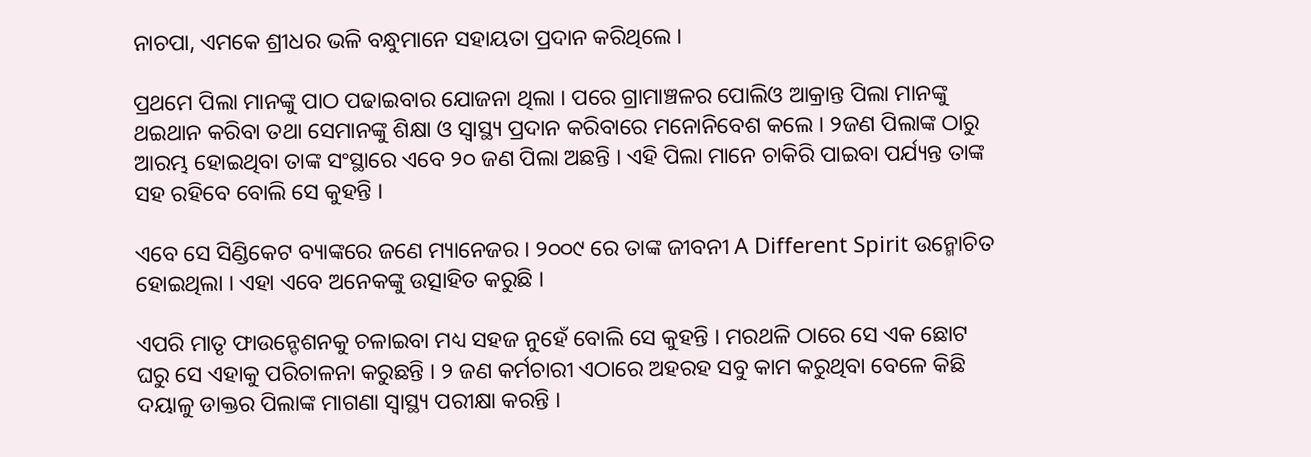ନାଚପା, ଏମକେ ଶ୍ରୀଧର ଭଳି ବନ୍ଧୁମାନେ ସହାୟତା ପ୍ରଦାନ କରିଥିଲେ ।

ପ୍ରଥମେ ପିଲା ମାନଙ୍କୁ ପାଠ ପଢାଇବାର ଯୋଜନା ଥିଲା । ପରେ ଗ୍ରାମାଞ୍ଚଳର ପୋଲିଓ ଆକ୍ରାନ୍ତ ପିଲା ମାନଙ୍କୁ ଥଇଥାନ କରିବା ତଥା ସେମାନଙ୍କୁ ଶିକ୍ଷା ଓ ସ୍ୱାସ୍ଥ୍ୟ ପ୍ରଦାନ କରିବାରେ ମନୋନିବେଶ କଲେ । ୨ଜଣ ପିଲାଙ୍କ ଠାରୁ ଆରମ୍ଭ ହୋଇଥିବା ତାଙ୍କ ସଂସ୍ଥାରେ ଏବେ ୨୦ ଜଣ ପିଲା ଅଛନ୍ତି । ଏହି ପିଲା ମାନେ ଚାକିରି ପାଇବା ପର୍ଯ୍ୟନ୍ତ ତାଙ୍କ ସହ ରହିବେ ବୋଲି ସେ କୁହନ୍ତି ।

ଏବେ ସେ ସିଣ୍ଡିକେଟ ବ୍ୟାଙ୍କରେ ଜଣେ ମ୍ୟାନେଜର । ୨୦୦୯ ରେ ତାଙ୍କ ଜୀବନୀ A Different Spirit ଉନ୍ମୋଚିତ ହୋଇଥିଲା । ଏହା ଏବେ ଅନେକଙ୍କୁ ଉତ୍ସାହିତ କରୁଛି ।

ଏପରି ମାତୃ ଫାଉନ୍ଡେଶନକୁ ଚଳାଇବା ମଧ୍ୟ ସହଜ ନୁହେଁ ବୋଲି ସେ କୁହନ୍ତି । ମରଥଳି ଠାରେ ସେ ଏକ ଛୋଟ ଘରୁ ସେ ଏହାକୁ ପରିଚାଳନା କରୁଛନ୍ତି । ୨ ଜଣ କର୍ମଚାରୀ ଏଠାରେ ଅହରହ ସବୁ କାମ କରୁଥିବା ବେଳେ କିଛି ଦୟାଳୁ ଡାକ୍ତର ପିଲାଙ୍କ ମାଗଣା ସ୍ୱାସ୍ଥ୍ୟ ପରୀକ୍ଷା କରନ୍ତି ।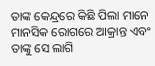ତାଙ୍କ କେନ୍ଦ୍ରରେ କିଛି ପିଲା ମାନେ ମାନସିକ ରୋଗରେ ଆକ୍ରାନ୍ତ ଏବଂ ତାଙ୍କୁ ସେ ଲାଗି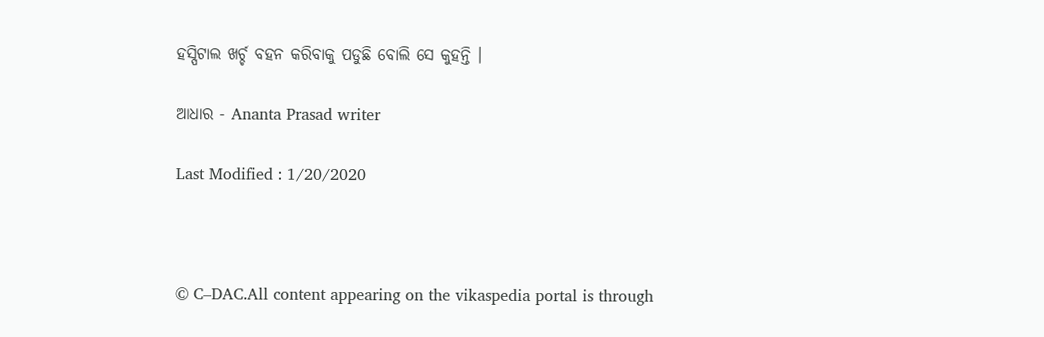ହସ୍ପିଟାଲ ଖର୍ଚ୍ଚ ବହନ କରିବାକୁ ପଡୁଛି ବୋଲି ସେ କୁହନ୍ତି ।

ଆଧାର - Ananta Prasad writer

Last Modified : 1/20/2020



© C–DAC.All content appearing on the vikaspedia portal is through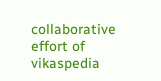collaborative effort of vikaspedia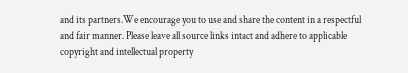and its partners.We encourage you to use and share the content in a respectful and fair manner. Please leave all source links intact and adhere to applicable copyright and intellectual property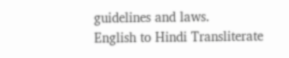guidelines and laws.
English to Hindi Transliterate